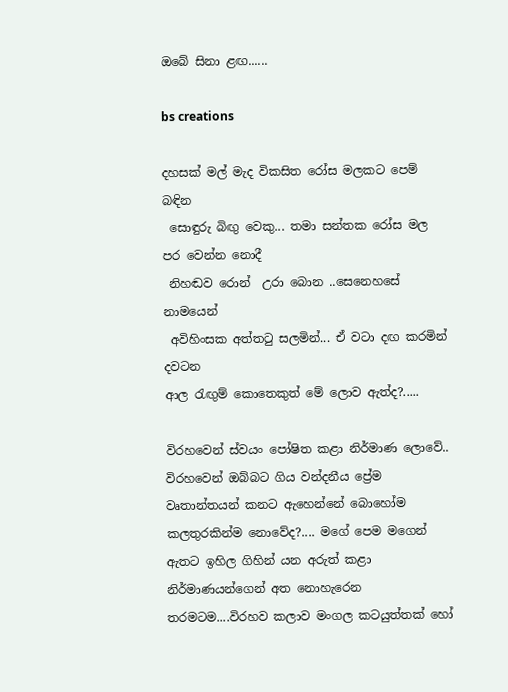ඔබේ සිනා ළඟ......

bs creations

දහසක් මල් මැද විකසිත රෝස මලකට පෙම් බඳින
 සොඳුරු බිඟු වෙකු... තමා සන්තක රෝස මල පර වෙන්න නොදී
 නිහඬව රොන්  උරා බොන ..සෙනෙහසේ නාමයෙන්
 අවිහිංසක අත්තටු සලමින්... ඒ වටා දඟ කරමින් දවටන
ආල රැඟුම් කොතෙකුත් මේ ලොව ඇත්ද?.....

විරහවෙන් ස්වයං පෝෂිත කළා නිර්මාණ ලොවේ.. විරහවෙන් ඔබ්බට ගිය වන්දනීය ප්‍රේම වෘතාන්තයන් කනට ඇහෙන්නේ බොහෝම කලතුරකින්ම නොවේද?.... මගේ පෙම මගෙන් ඇතට ඉහිල ගිහින් යන අරුත් කළා නිර්මාණයන්ගෙන් අත නොහැරෙන තරමටම....විරහව කලාව මංගල කටයුත්තක් හෝ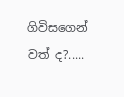ගිවිසගෙන් වත් ද?.....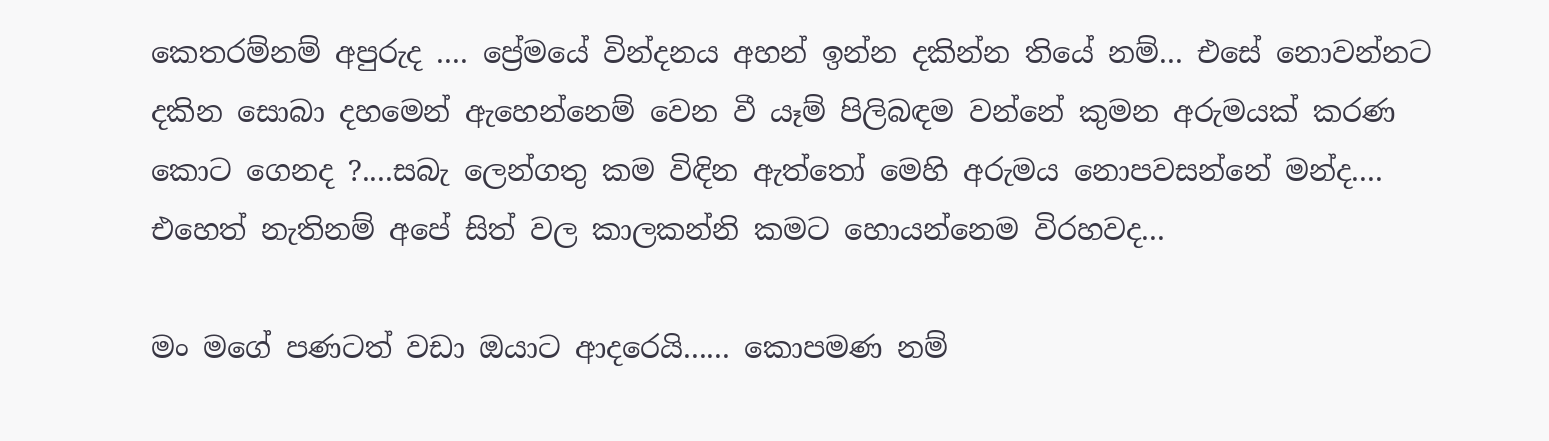කෙතරම්නම් අපුරුද .... ප්‍රේමයේ වින්දනය අහන් ඉන්න දකින්න තියේ නම්... එසේ නොවන්නට දකින සොබා දහමෙන් ඇහෙන්නෙම් වෙන වී යෑම් පිලිබඳම වන්නේ කුමන අරුමයක් කරණ කොට ගෙනද ?....සබැ ලෙන්ගතු කම විඳින ඇත්තෝ මෙහි අරුමය නොපවසන්නේ මන්ද.... එහෙත් නැතිනම් අපේ සිත් වල කාලකන්නි කමට හොයන්නෙම විරහවද...

මං මගේ පණටත් වඩා ඔයාට ආදරෙයි...... කොපමණ නම්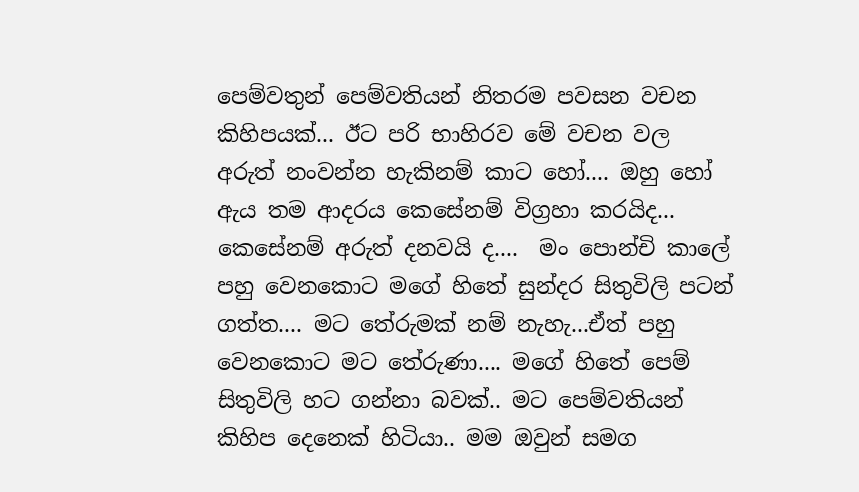පෙම්වතුන් පෙම්වතියන් නිතරම පවසන වචන කිහිපයක්... ඊට පරි භාහිරව මේ වචන වල අරුත් නංවන්න හැකිනම් කාට හෝ.... ඔහු හෝ ඇය තම ආදරය කෙසේනම් විග්‍රහා කරයිද... කෙසේනම් අරුත් දනවයි ද....  මං පොන්චි කාලේ පහු වෙනකොට මගේ හිතේ සුන්දර සිතුවිලි පටන් ගත්ත.... මට තේරුමක් නම් නැහැ...ඒත් පහු වෙනකොට මට තේරුණා.... මගේ හිතේ පෙම් සිතුවිලි හට ගන්නා බවක්.. මට පෙම්වතියන් කිහිප දෙනෙක් හිටියා.. මම ඔවුන් සමග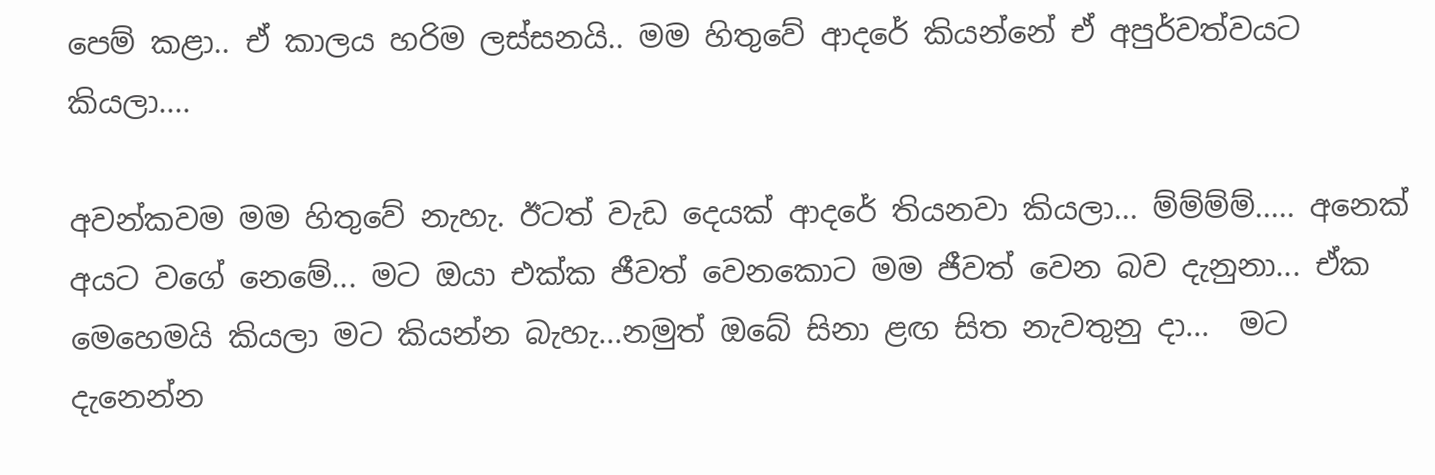පෙම් කළා.. ඒ කාලය හරිම ලස්සනයි.. මම හිතුවේ ආදරේ කියන්නේ ඒ අපුර්වත්වයට කියලා....

අවන්කවම මම හිතුවේ නැහැ. ඊටත් වැඩ දෙයක් ආදරේ තියනවා කියලා... ම්ම්ම්ම්..... අනෙක් අයට වගේ නෙමේ... මට ඔයා එක්ක ජීවත් වෙනකොට මම ජීවත් වෙන බව දැනුනා... ඒක මෙහෙමයි කියලා මට කියන්න බැහැ...නමුත් ඔබේ සිනා ළඟ සිත නැවතුනු දා...  මට දැනෙන්න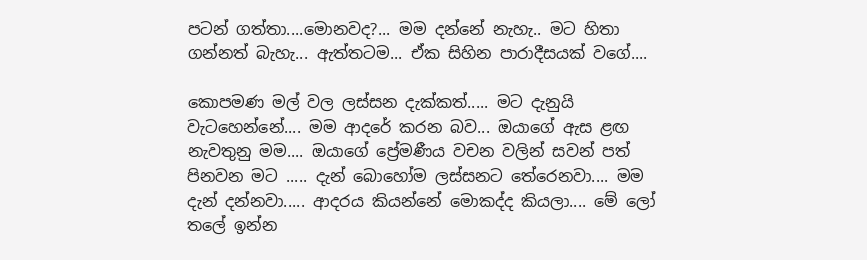පටන් ගත්තා....මොනවද?... මම දන්නේ නැහැ.. මට හිතා ගන්නත් බැහැ... ඇත්තටම... ඒක සිහින පාරාදීසයක් වගේ....

කොපමණ මල් වල ලස්සන දැක්කත්..... මට දැනුයි වැටහෙන්නේ.... මම ආදරේ කරන බව... ඔයාගේ ඇස ළඟ නැවතුනු මම.... ඔයාගේ ප්‍රේමණීය වචන වලින් සවන් පත් පිනවන මට ..... දැන් බොහෝම ලස්සනට තේරෙනවා.... මම දැන් දන්නවා..... ආදරය කියන්නේ මොකද්ද කියලා.... මේ ලෝ තලේ ඉන්න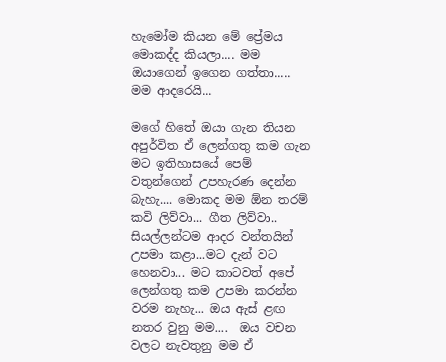හැමෝම කියන මේ ප්‍රේමය මොකද්ද කියලා.... මම ඔයාගෙන් ඉගෙන ගත්තා..... මම ආදරෙයි...

මගේ හිතේ ඔයා ගැන තියන අපුර්විත ඒ ලෙන්ගතු කම ගැන මට ඉතිහාසයේ පෙම් වතුන්ගෙන් උපහැරණ දෙන්න බැහැ.... මොකද මම ඕන තරම් කවි ලිව්වා... ගීත ලිව්වා.. සියල්ලන්ටම ආදර වන්තයින් උපමා කළා...මට දැන් වට හෙනවා... මට කාටවත් අපේ ලෙන්ගතු කම උපමා කරන්න වරම නැහැ... ඔය ඇස් ළඟ නතර වුනු මම....  ඔය වචන වලට නැවතුනු මම ඒ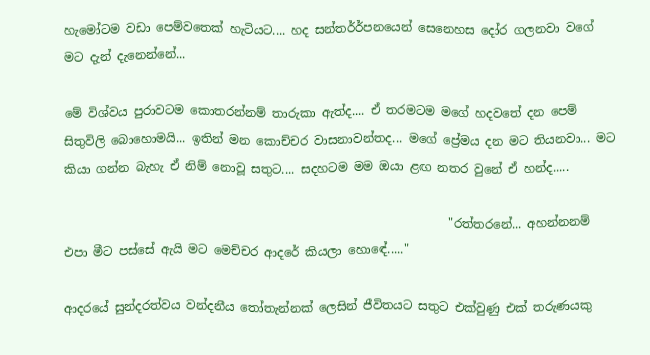හැමෝටම වඩා පෙම්වතෙක් හැටියට.... හද සන්තර්ර්පනයෙන් සෙනෙහස දෝර ගලනවා වගේ මට දැන් දැනෙන්නේ...

මේ විශ්වය පුරාවටම කොතරන්නම් තාරුකා ඇත්ද.... ඒ තරමටම මගේ හදවතේ දන පෙම් සිතුවිලි බොහොමයි... ඉතින් මන කොච්චර වාසනාවන්තද... මගේ ප්‍රේමය දන මට තියනවා... මට කියා ගන්න බැහැ ඒ නිම් නොවූ සතුට.... සදහටම මම ඔයා ළඟ නතර වුනේ ඒ හන්ද.....

                                                                "රත්තරනේ... අහන්නනම් එපා මීට පස්සේ ඇයි මට මෙච්චර ආදරේ කියලා හොඳේ....."

ආදරයේ සුන්දරත්වය වන්දනීය තෝතැන්නක් ලෙසින් ජීවිතයට සතුට එක්වුණු එක් තරුණයකු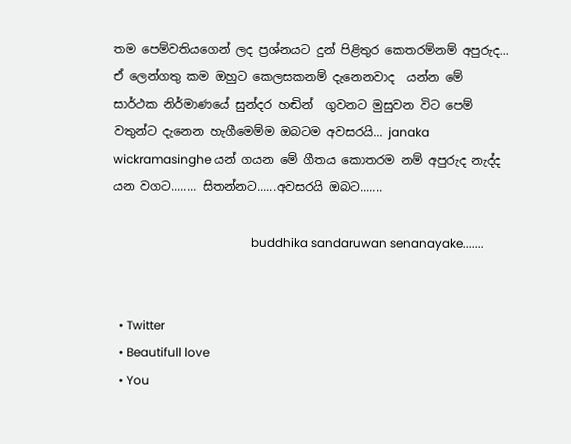තම පෙම්වතියගෙන් ලද ප්‍රශ්නයට දුන් පිළිතුර කෙතරම්නම් අපුරුද... ඒ ලෙන්ගතු කම ඔහුට කෙලසකනම් දැනෙනවාද  යන්න මේ සාර්ථක නිර්මාණයේ සුන්දර හඬින්  ගුවනට මුසුවන විට පෙම් වතුන්ට දැනෙන හැගීමෙම්ම ඔබටම අවසරයි... janaka wickramasinghe යන් ගයන මේ ගීතය කොතරම නම් අපුරුද නැද්ද යන වගට........ සිතන්නට......අවසරයි ඔබට.......

                                              buddhika sandaruwan senanayake.......


  • Twitter
  • Beautifull love
  • You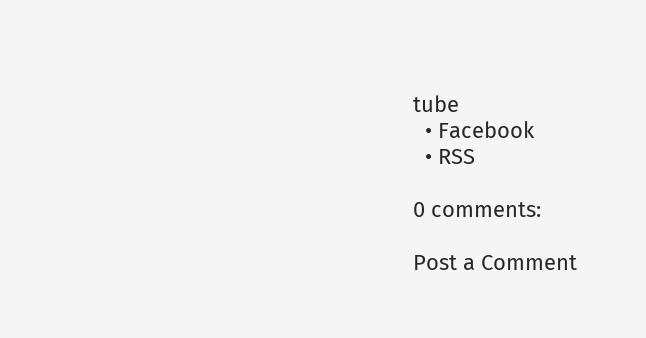tube
  • Facebook
  • RSS

0 comments:

Post a Comment